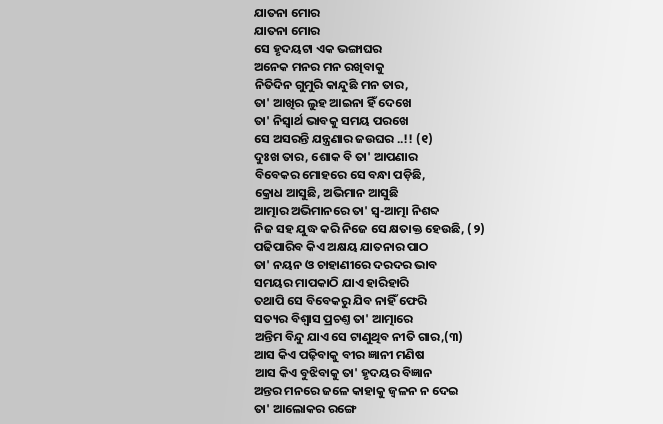ଯାତନା ମୋର
ଯାତନା ମୋର
ସେ ହୃଦୟଟା ଏକ ଭଙ୍ଗାଘର
ଅନେକ ମନର ମନ ରଖିବାକୁ
ନିତିଦିନ ଗୁମୁରି କାନ୍ଦୁଛି ମନ ତାର,
ତା' ଆଖିର ଲୁହ ଆଇନା ହିଁ ଦେଖେ
ତା' ନିସ୍ୱାର୍ଥ ଭାବକୁ ସମୟ ପରଖେ
ସେ ଅସରନ୍ତି ଯନ୍ତ୍ରଣାର ଜଉଘର ..!! (୧)
ଦୁଃଖ ତାର, ଶୋକ ବି ତା' ଆପଣାର
ବିବେକର ମୋହରେ ସେ ବନ୍ଧା ପଡ଼ିଛି,
କ୍ରୋଧ ଆସୁଛି, ଅଭିମାନ ଆସୁଛି
ଆତ୍ମାର ଅଭିମାନରେ ତା' ସ୍ୱ-ଆତ୍ମା ନିଶବ୍ଦ
ନିଜ ସହ ଯୁଦ୍ଧ କରି ନିଜେ ସେ କ୍ଷତାକ୍ତ ହେଉଛି, (୨)
ପଢିପାରିବ କିଏ ଅକ୍ଷୟ ଯାତନାର ପାଠ
ତା' ନୟନ ଓ ଚାହାଣୀରେ ଦରଦର ଭାବ
ସମୟର ମାପକାଠି ଯାଏ ହାରିହାରି
ତଥାପି ସେ ବିବେକରୁ ଯିବ ନାହିଁ ଫେରି
ସତ୍ୟର ବିଶ୍ୱାସ ପ୍ରଚଣ୍ତ ତା' ଆତ୍ମାରେ
ଅନ୍ତିମ ବିନ୍ଦୁ ଯାଏ ସେ ଟାଣୁଥିବ ନୀତି ଗାର,(୩)
ଆସ କିଏ ପଢ଼ିବାକୁ ବୀର ଜ୍ଞାନୀ ମଣିଷ
ଆସ କିଏ ବୁଝିବାକୁ ତା' ହୃଦୟର ବିଜ୍ଞାନ
ଅନ୍ତର ମନରେ ଜଳେ କାହାକୁ ଜ୍ୱଳନ ନ ଦେଇ
ତା' ଆଲୋକର ରଙ୍ଗେ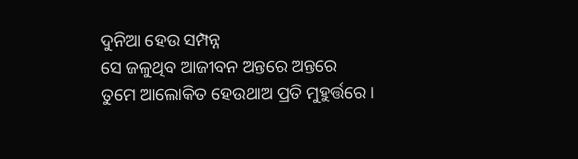ଦୁନିଆ ହେଉ ସମ୍ପନ୍ନ
ସେ ଜଳୁଥିବ ଆଜୀବନ ଅନ୍ତରେ ଅନ୍ତରେ
ତୁମେ ଆଲୋକିତ ହେଉଥାଅ ପ୍ରତି ମୁହୁର୍ତ୍ତରେ।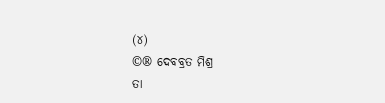(୪)
©® ଦେବବ୍ରତ ମିଶ୍ର
ତା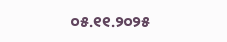୦୫.୧୧.୨୦୨୫